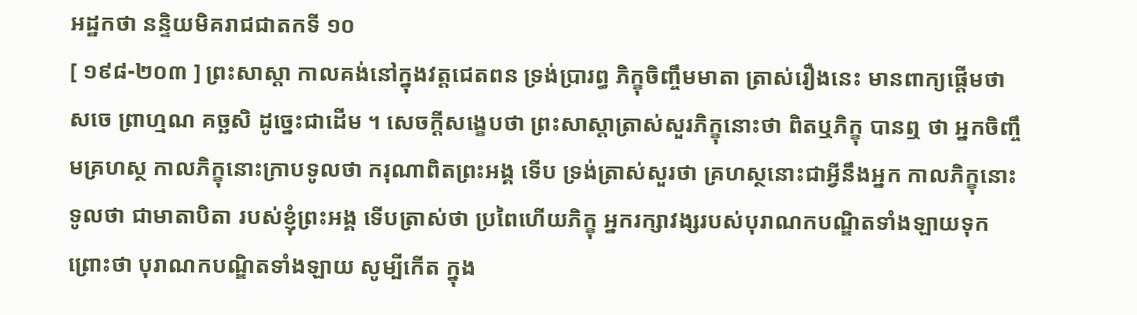អដ្ឋកថា នន្ទិយមិគរាជជាតកទី ១០
[ ១៩៨-២០៣ ] ព្រះសាស្តា កាលគង់នៅក្នុងវត្តជេតពន ទ្រង់ប្រារព្ធ ភិក្ខុចិញ្ចឹមមាតា ត្រាស់រឿងនេះ មានពាក្យផ្តើមថា សចេ ព្រាហ្មណ គច្ឆសិ ដូច្នេះជាដើម ។ សេចក្តីសង្ខេបថា ព្រះសាស្តាត្រាស់សួរភិក្ខុនោះថា ពិតឬភិក្ខុ បានឮ ថា អ្នកចិញ្ចឹមគ្រហស្ថ កាលភិក្ខុនោះក្រាបទូលថា ករុណាពិតព្រះអង្គ ទើប ទ្រង់ត្រាស់សួរថា គ្រហស្ថនោះជាអ្វីនឹងអ្នក កាលភិក្ខុនោះទូលថា ជាមាតាបិតា របស់ខ្ញុំព្រះអង្គ ទើបត្រាស់ថា ប្រពៃហើយភិក្ខុ អ្នករក្សាវង្សរបស់បុរាណកបណ្ឌិតទាំងឡាយទុក ព្រោះថា បុរាណកបណ្ឌិតទាំងឡាយ សូម្បីកើត ក្នុង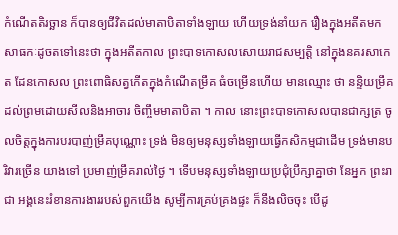កំណើតតិរច្ឆាន ក៏បានឲ្យជីវិតដល់មាតាបិតាទាំងឡាយ ហើយទ្រង់នាំយក រឿងក្នុងអតីតមកសាធកៈដូចតទៅនេះថា ក្នុងអតីតកាល ព្រះបាទកោសលសោយរាជសម្បត្តិ នៅក្នុងនគរសាកេត ដែនកោសល ព្រះពោធិសត្វកើតក្នុងកំណើតម្រឹគ ធំចម្រើនហើយ មានឈ្មោះ ថា នន្ទិយម្រឹគ ដល់ព្រមដោយសីលនិងអាចារ ចិញ្ចឹមមាតាបិតា ។ កាល នោះព្រះបាទកោសលបានជាក្សត្រ ចូលចិត្តក្នុងការបរបាញ់ម្រឹគបុណ្ណោះ ទ្រង់ មិនឲ្យមនុស្សទាំងឡាយធ្វើកសិកម្មជាដើម ទ្រង់មានបរិវារច្រើន យាងទៅ ប្រមាញ់ម្រឹគរាល់ថ្ងៃ ។ ទើបមនុស្សទាំងឡាយប្រជុំប្រឹក្សាគ្នាថា នែអ្នក ព្រះរាជា អង្គនេះរំខានការងាររបស់ពួកយើង សូម្បីការគ្រប់គ្រងផ្ទះ ក៏នឹងលិចចុះ បើដូ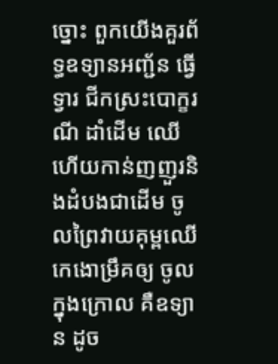ច្នោះ ពួកយើងគួរព័ទ្ធឧទ្យានអញ្ជ័ន ធ្វើទ្វារ ជីកស្រះបោក្ខរណី ដាំដើម ឈើ ហើយកាន់ញញួរនិងដំបងជាដើម ចូលព្រៃវាយគុម្ពឈើ កេងោម្រឹគឲ្យ ចូលក្នុងក្រោល គឺឧទ្យាន ដូច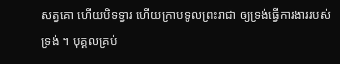សត្វគោ ហើយបិទទ្វារ ហើយក្រាបទូលព្រះរាជា ឲ្យទ្រង់ធ្វើការងាររបស់ទ្រង់ ។ បុគ្គលគ្រប់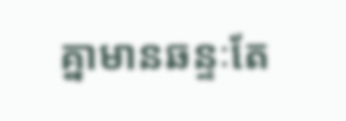គ្នាមានឆន្ទៈតែ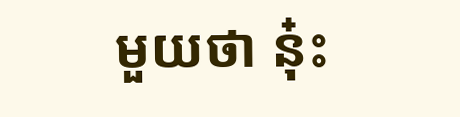មួយថា នុ៎ះ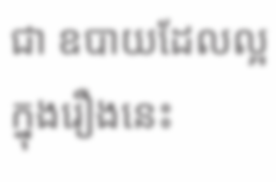ជា ឧបាយដែលល្អក្នុងរឿងនេះ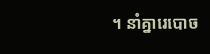។ នាំគ្នារេបោច